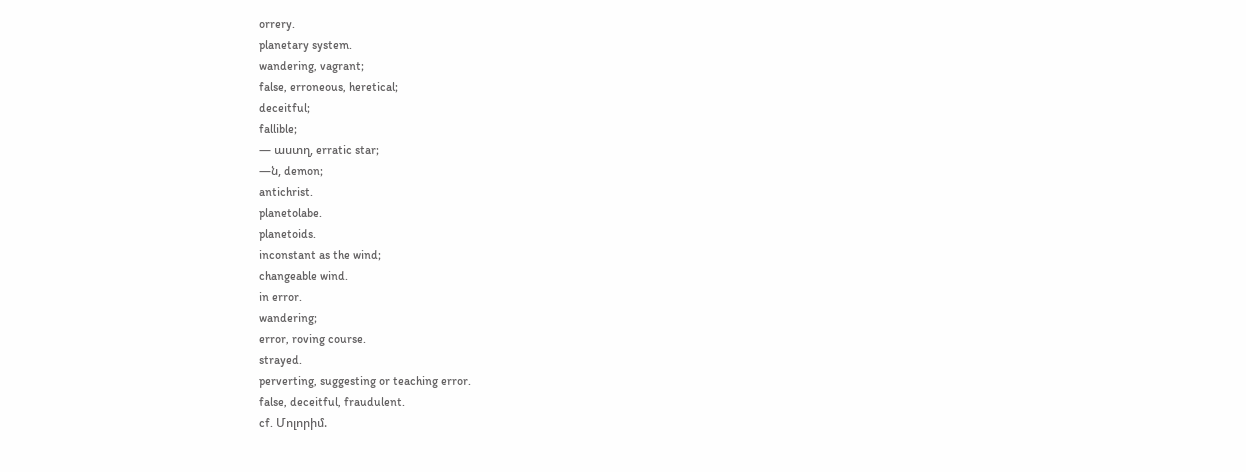orrery.
planetary system.
wandering, vagrant;
false, erroneous, heretical;
deceitful;
fallible;
— աստղ, erratic star;
—ն, demon;
antichrist.
planetolabe.
planetoids.
inconstant as the wind;
changeable wind.
in error.
wandering;
error, roving course.
strayed.
perverting, suggesting or teaching error.
false, deceitful, fraudulent.
cf. Մոլորիմ.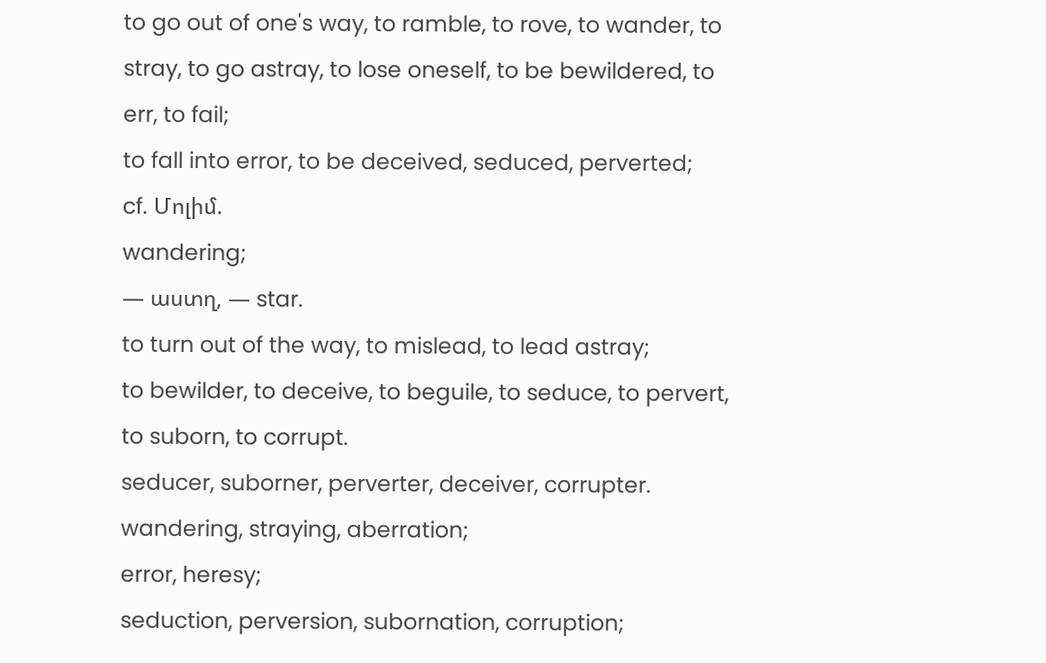to go out of one's way, to ramble, to rove, to wander, to stray, to go astray, to lose oneself, to be bewildered, to err, to fail;
to fall into error, to be deceived, seduced, perverted;
cf. Մոլիմ.
wandering;
— աստղ, — star.
to turn out of the way, to mislead, to lead astray;
to bewilder, to deceive, to beguile, to seduce, to pervert, to suborn, to corrupt.
seducer, suborner, perverter, deceiver, corrupter.
wandering, straying, aberration;
error, heresy;
seduction, perversion, subornation, corruption;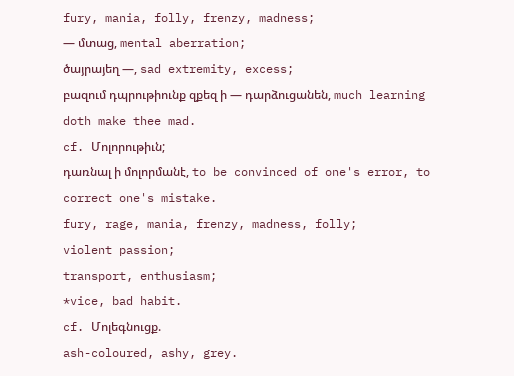fury, mania, folly, frenzy, madness;
— մտաց, mental aberration;
ծայրայեղ —, sad extremity, excess;
բազում դպրութիունք զքեզ ի — դարձուցանեն, much learning doth make thee mad.
cf. Մոլորութիւն;
դառնալ ի մոլորմանէ, to be convinced of one's error, to correct one's mistake.
fury, rage, mania, frenzy, madness, folly;
violent passion;
transport, enthusiasm;
*vice, bad habit.
cf. Մոլեգնուցք.
ash-coloured, ashy, grey.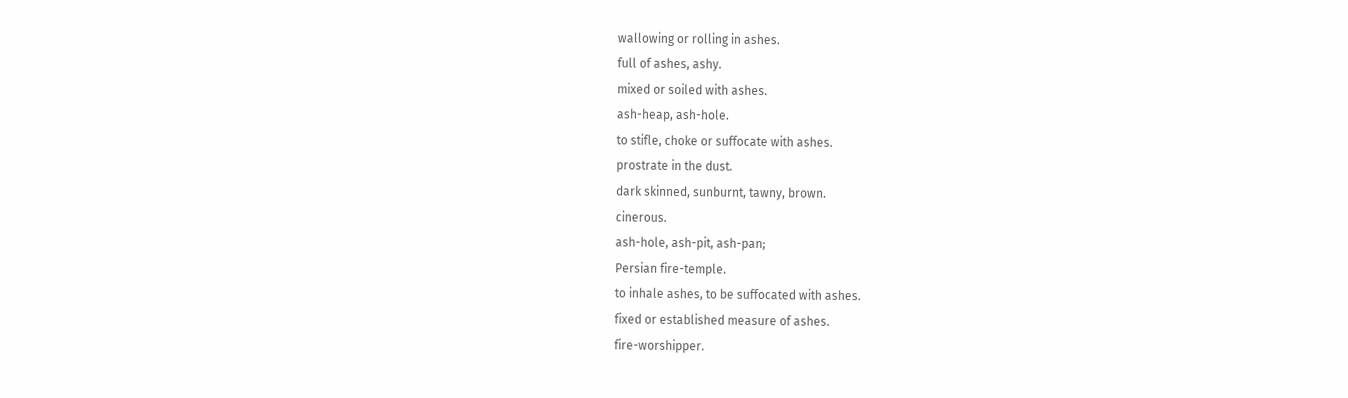wallowing or rolling in ashes.
full of ashes, ashy.
mixed or soiled with ashes.
ash-heap, ash-hole.
to stifle, choke or suffocate with ashes.
prostrate in the dust.
dark skinned, sunburnt, tawny, brown.
cinerous.
ash-hole, ash-pit, ash-pan;
Persian fire-temple.
to inhale ashes, to be suffocated with ashes.
fixed or established measure of ashes.
fire-worshipper.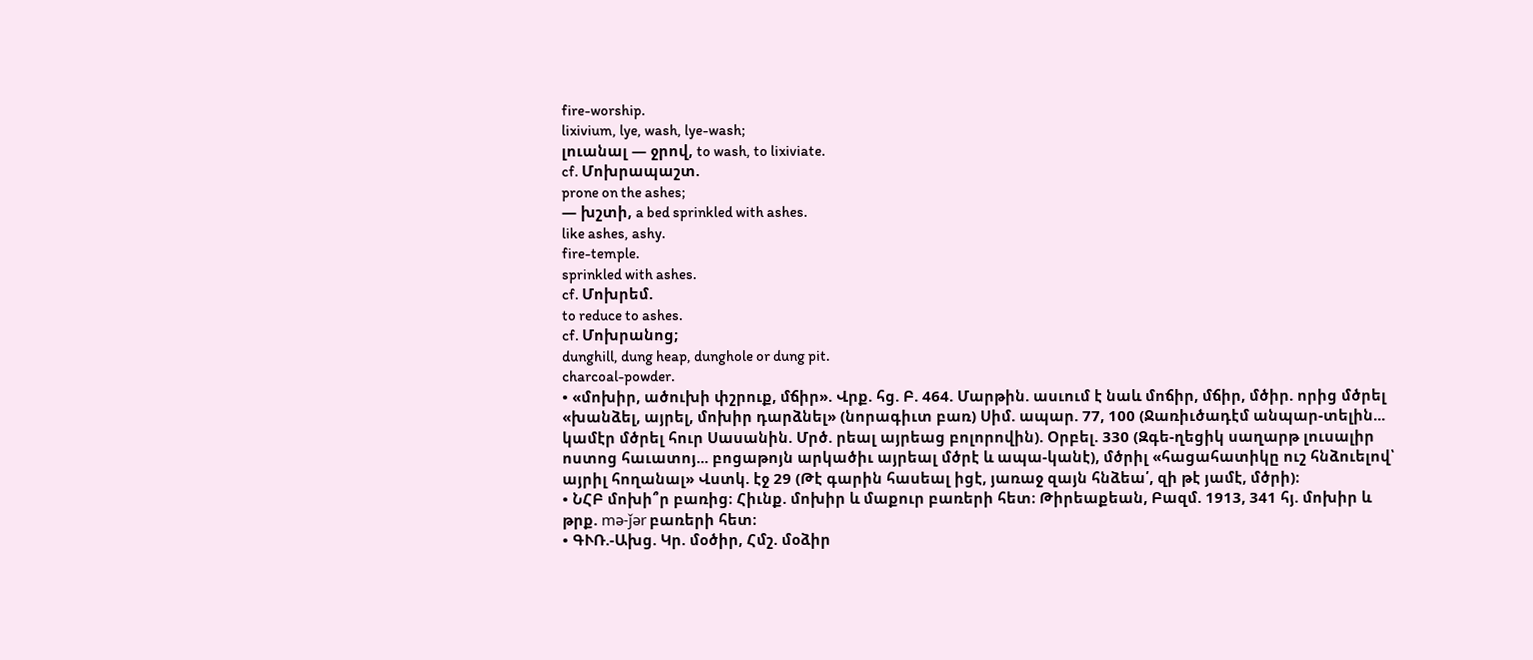fire-worship.
lixivium, lye, wash, lye-wash;
լուանալ — ջրով, to wash, to lixiviate.
cf. Մոխրապաշտ.
prone on the ashes;
— խշտի, a bed sprinkled with ashes.
like ashes, ashy.
fire-temple.
sprinkled with ashes.
cf. Մոխրեմ.
to reduce to ashes.
cf. Մոխրանոց;
dunghill, dung heap, dunghole or dung pit.
charcoal-powder.
• «մոխիր, ածուխի փշրուք, մճիր». Վրք. հց. Բ. 464. Մարթին. ասւում է նաև մոճիր, մճիր, մծիր. որից մծրել «խանձել, այրել, մոխիր դարձնել» (նորագիւտ բառ) Սիմ. ապար. 77, 100 (Ջառիւծադէմ անպար-տելին... կամէր մծրել հուր Սասանին. Մրծ. րեալ այրեաց բոլորովին). Օրբել. 330 (Զգե-ղեցիկ սաղարթ լուսալիր ոստոց հաւատոյ... բոցաթոյն արկածիւ այրեալ մծրէ և ապա-կանէ), մծրիլ «հացահատիկը ուշ հնձուելով՝ այրիլ հողանալ» Վստկ. էջ 29 (Թէ գարին հասեալ իցէ, յառաջ զայն հնձեա՛, զի թէ յամէ, մծրի)։
• ՆՀԲ մոխի՞ր բառից։ Հիւնք. մոխիր և մաքուր բառերի հետ։ Թիրեաքեան, Բազմ. 1913, 341 հյ. մոխիր և թրք. mə-ǰər բառերի հետ։
• ԳՒՌ.-Ախց. Կր. մօծիր, Հմշ. մօձիր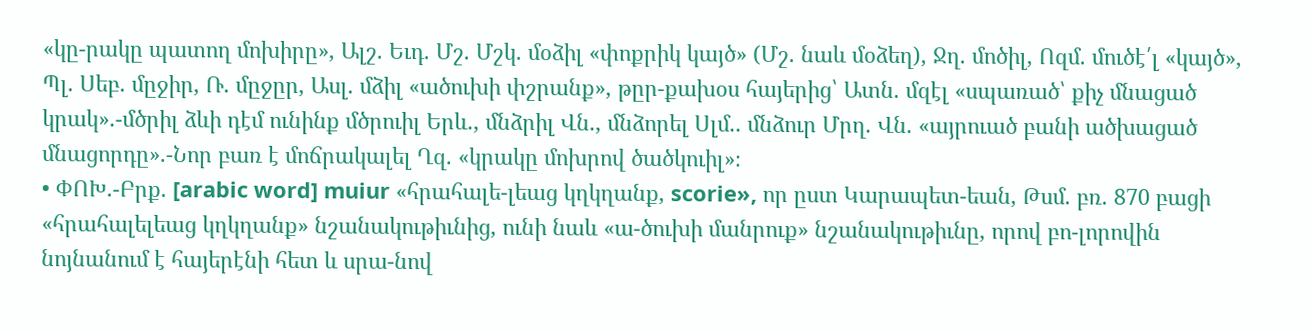«կը-րակը պատող մոխիրը», Ալշ. Եւդ. Մշ. Մշկ. մօձիլ «փոքրիկ կայծ» (Մշ. նաև մօձեղ), Ջղ. մոծիլ, Ոզմ. մուծէ՛լ «կայծ», Պլ. Սեբ. մըջիր, Ռ. մըջըր, Ասլ. մձիլ «ածուխի փշրանք», թըր-քախօս հայերից՝ Ատն. մզէլ «սպառած՝ քիչ մնացած կրակ».-մծրիլ ձևի դէմ ունինք մծրուիլ Երև., մնձրիլ Վն., մնձորել Սլմ.. մնձուր Մրղ. Վն. «այրուած բանի ածխացած մնացորդը».-Նոր բառ է մոճրակալել Ղզ. «կրակը մոխրով ծածկուիլ»։
• ՓՈԽ.-Բրք. [arabic word] muiur «հրահալե-լեաց կղկղանք, scorie», որ ըստ Կարապետ-եան, Թսմ. բռ. 870 բացի «հրահալելեաց կղկղանք» նշանակութիւնից, ունի նաև «ա-ծուխի մանրուք» նշանակութիւնը, որով բո-լորովին նոյնանում է հայերէնի հետ և սրա-նով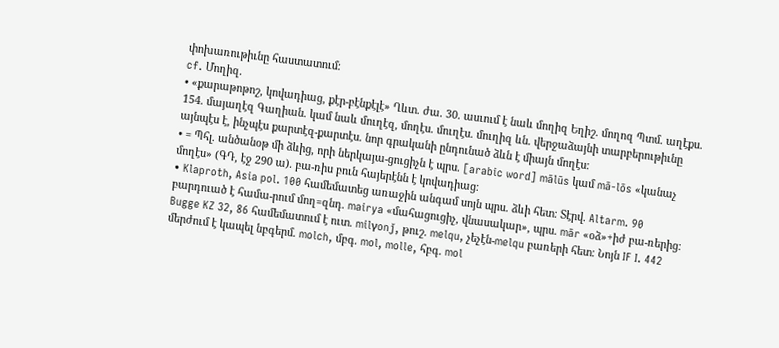փոխառութիւնը հաստատում։
cf. Մողիզ.
• «քարաթոթոշ, կովադիաց, քէր-բէնքէլէ» Ղևտ. ժա. 30. ասւում է նաև մողիզ Եղիշ. մողոզ Պտմ. աղէքս. 154. մայաղէզ Գաղիան. կամ նաև մուղէզ, մողէս. մուղէս. մուղիզ ևն. վերջաձայնի տարբերութիւնը այնպէս է, ինչպէս քարտէզ-քարտէս. նոր գրականի ընդունած ձևն է միայն մողէս։
• = Պհլ. անծանօթ մի ձևից, որի ներկայա-ցուցիչն է պրս. [arabic word] mālūs կամ mā-lōs «կանաչ մողէս» (ԳԴ, էջ 290 ա). բա-ռիս բուն հայերէնն է կովադիաց։
• Klaproth, Asia pol. 100 համեմատեց առաջին անգամ սոյն պրս. ձևի հետ։ Տէրվ. Altarm. 90 բարդուած է համա-րում մող=զնդ. mairya «մահացուցիչ, վնասակար», պրս. mār «օձ»+իժ բա-ռերից։ Bugge KZ 32, 86 համեմատում է ուտ. milγonǰ, թուշ. melqu, չեչէն-melqu բառերի հետ։ Նոյն IF I. 442 մերժում է կապել նբգերմ. molch, մբգ. mol, molle, հբգ. mol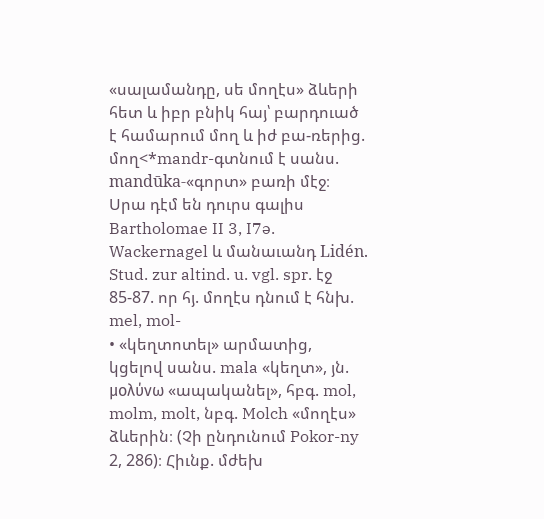«սալամանդը, սե մողէս» ձևերի հետ և իբր բնիկ հայ՝ բարդուած է համարում մող և իժ բա-ռերից. մող<*mandr-գտնում է սանս. mandūka-«գորտ» բառի մէջ։ Սրա դէմ են դուրս գալիս Bartholomae II 3, I7ə. Wackernagel և մանաւանդ Lidén. Stud. zur altind. u. vgl. spr. էջ 85-87. որ հյ. մողէս դնում է հնխ. mel, mol-
• «կեղտոտել» արմատից, կցելով սանս. mala «կեղտ», յն. μολύνω «ապականել», հբգ. mol, molm, molt, նբգ. Molch «մողէս» ձևերին։ (Չի ընդունում Pokor-ny 2, 286)։ Հիւնք. մժեխ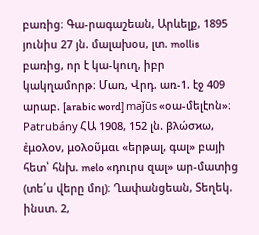բառից։ Գա-րագաշեան, Արևելք, 1895 յունիս 27 յն. մալախօս, լտ. mollis բառից, որ է կա-կուղ, իբր կակղամորթ։ Մառ, Վրդ. առ-1. էջ 409 արաբ. [arabic word] maǰūs «օա-մելէոն»։ Patrubány ՀԱ 1908, 152 լն. βλώσϰω, ἐμολον, μολοῦμαι «երթալ, գալ» բայի հետ՝ հնխ. melo «դուրս զալ» ար-մատից (տե՛ս վերը մոլ)։ Ղափանցեան, Տեղեկ. ինստ. 2,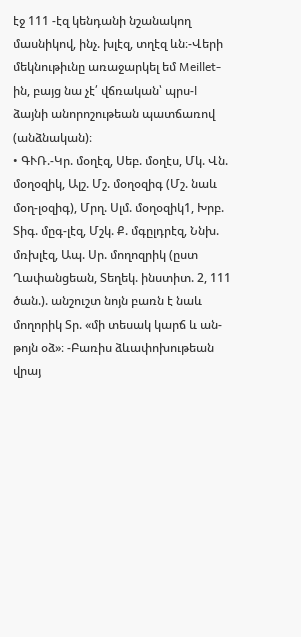էջ 111 -էզ կենդանի նշանակող մասնիկով, ինչ. խլէզ, տղէզ ևն։-Վերի մեկնութիւնը առաջարկել եմ Meillet-ին, բայց նա չէ՛ վճռական՝ պրս-l ձայնի անորոշութեան պատճառով (անձնական)։
• ԳՒՌ.-Կր. մօղէզ, Սեբ. մօղէս, Մկ. Վն. մօղօզիկ, Ալշ. Մշ. մօղօզիգ (Մշ. նաև մօղ-լօզիգ), Մրղ. Սլմ. մօղօզիկ1, Խրբ. Տիգ. մըգ-լէզ, Մշկ. Ք. մգըլդրէզ, Ննխ. մռխլէզ, Ապ. Սր. մողոզրիկ (ըստ Ղափանցեան, Տեղեկ. ինստիտ. 2, 111 ծան.). անշուշտ նոյն բառն է նաև մողորիկ Տր. «մի տեսակ կարճ և ան-թոյն օձ»։ -Բառիս ձևափոխութեան վրայ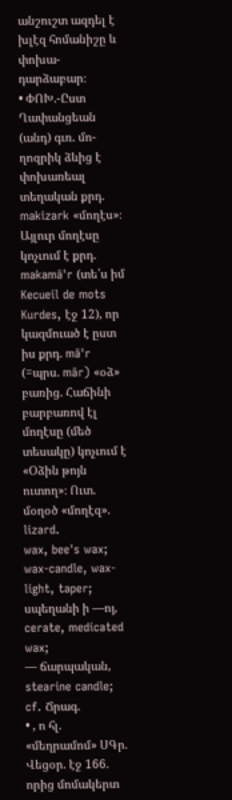անշուշտ ազդել է խլէզ հոմանիշը և փոխա-դարձաբար։
• ՓՈԽ.-Ըստ Ղափանցեան (անդ) գւռ. մո-ղոզրիկ ձևից է փոխառեալ տեղական քրդ. makizark «մողէս»։ Այլուր մողէսը կոչւում է քրդ. makamā'r (տե՛ս իմ Kecueil de mots Kurdes, էջ 12), որ կազմուած է ըստ իս քրդ. mā'r (=պրս. mār) «օձ» բառից. Հաճինի բարբառով էլ մողէսը (մեծ տեսակը) կոչւում է «Օձին թոյն ուտող»։ Ուտ. մօղօծ «մողէզ».
lizard.
wax, bee's wax;
wax-candle, wax-light, taper;
սպեղանի ի —ոյ, cerate, medicated wax;
— ճարպական, stearine candle;
cf. Ճրագ.
• , ո հլ. «մեղրամոմ» ՍԳր. Վեցօր. էջ 166. որից մոմակերտ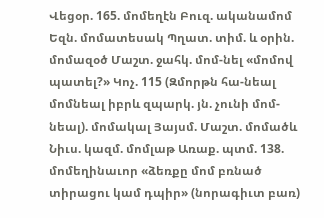Վեցօր. 165. մոմեղէն Բուզ. ականամոմ Եզն. մոմատեսակ Պղատ. տիմ. և օրին. մոմազօծ Մաշտ. ջահկ. մոմ-նել «մոմով պատել?» Կոչ. 115 (Զմորթն հա-նեալ մոմնեալ իբրև զպարկ. յն. չունի մոմ-նեալ). մոմակալ Յայսմ. Մաշտ. մոմածև Նիւս. կազմ. մոմլաթ Առաք. պտմ. 138. մոմեղինաւոր «ձեռքը մոմ բռնած տիրացու կամ դպիր» (նորագիւտ բառ)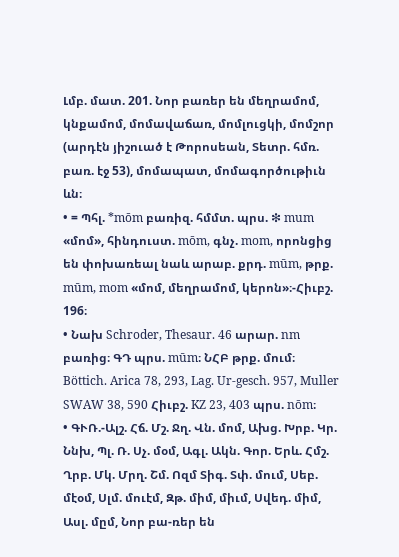Լմբ. մատ. 201. Նոր բառեր են մեղրամոմ, կնքամոմ, մոմավաճառ, մոմլուցկի, մոմշոր (արդէն յիշուած է Թորոսեան, Տետր. հմռ. բառ. էջ 53), մոմապատ, մոմագործութիւն ևն։
• = Պհլ. *mōm բառիզ. հմմտ. պրս. ❇ mum «մոմ», հինդուստ. mōm, գնչ. mom, որոնցից են փոխառեալ նաև արաբ. քրդ. mūm, թրք. mūm, mom «մոմ, մեղրամոմ, կերոն»։-Հիւբշ. 196։
• Նախ Schroder, Thesaur. 46 արար. nm բառից։ ԳԴ պրս. mūm։ ՆՀԲ թրք. մում։ Böttich. Arica 78, 293, Lag. Ur-gesch. 957, Muller SWAW 38, 590 Հիւբշ. KZ 23, 403 պրս. nōm։
• ԳՒՌ.-Ալշ. Հճ. Մշ. Ջղ. Վն. մոմ, Ախց. Խրբ. Կր. Ննխ, Պլ. Ռ. Սչ. մօմ, Ագլ. Ակն. Գոր. Երև. Հմշ. Ղրբ. Մկ. Մրղ. Շմ. Ոզմ Տիգ. Տփ. մում, Սեբ. մէօմ, Սլմ. մուէմ, Զթ. միմ, միւմ, Սվեդ. միմ, Ասլ. մըմ, Նոր բա-ռեր են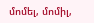մոմել, մոմիլ,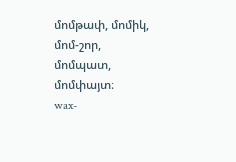մոմթափ, մոմիկ, մոմ-շոր, մոմպատ, մոմփայտ։
wax-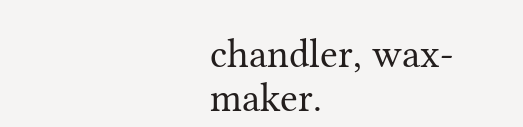chandler, wax-maker.